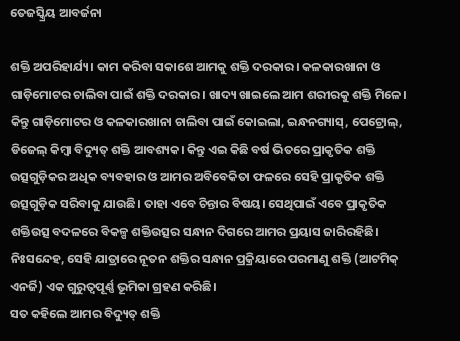ତେଜସ୍କ୍ରିୟ ଆବର୍ଜନା

ଶକ୍ତି ଅପରିହାର୍ଯ୍ୟ। କାମ କରିବା ସକାଶେ ଆମକୁ ଶକ୍ତି ଦରକାର। କଳକାରଖାନା ଓ ଗାଡ଼ିମୋଟର ଚାଲିବା ପାଇଁ ଶକ୍ତି ଦରକାର। ଖାଦ୍ୟ ଖାଇଲେ ଆମ ଶରୀରକୁ ଶକ୍ତି ମିଳେ। କିନ୍ତୁ ଗାଡ଼ିମୋଟର ଓ କଳକାରଖାନା ଚାଲିବା ପାଇଁ କୋଇଲା, ଇନ୍ଧନଗ୍ୟାସ୍‌, ପେଟ୍ରୋଲ୍‌, ଡିଜେଲ୍‌ କିମ୍ବା ବିଦ୍ୟୁତ୍‌ ଶକ୍ତି ଆବଶ୍ୟକ। କିନ୍ତୁ ଏଇ କିଛି ବର୍ଷ ଭିତରେ ପ୍ରାକୃତିକ ଶକ୍ତି ଉତ୍ସଗୁଡ଼ିକର ଅଧିକ ବ୍ୟବହାର ଓ ଆମର ଅବିବେକିତା ଫଳରେ ସେହି ପ୍ରାକୃତିକ ଶକ୍ତି ଉତ୍ସଗୁଡ଼ିକ ସରିବାକୁ ଯାଉଛି। ତାହା ଏବେ ଚିନ୍ତାର ବିଷୟ। ସେଥିପାଇଁ ଏବେ ପ୍ରାକୃତିକ ଶକ୍ତିଉତ୍ସ ବଦଳରେ ବିକଳ୍ପ ଶକ୍ତିଉତ୍ସର ସନ୍ଧାନ ଦିଗରେ ଆମର ପ୍ରୟାସ ଜାରିରହିଛି। ନିଃସନ୍ଦେହ, ସେହି ଯାତ୍ରାରେ ନୂତନ ଶକ୍ତିର ସନ୍ଧାନ ପ୍ରକ୍ରିୟାରେ ପରମାଣୁ ଶକ୍ତି (ଆଟମିକ୍‌ ଏନର୍ଜି) ଏକ ଗୁରୁତ୍ୱପୂର୍ଣ୍ଣ ଭୂମିକା ଗ୍ରହଣ କରିଛି।
ସତ କହିଲେ ଆମର ବିଦ୍ୟୁତ୍‌ ଶକ୍ତି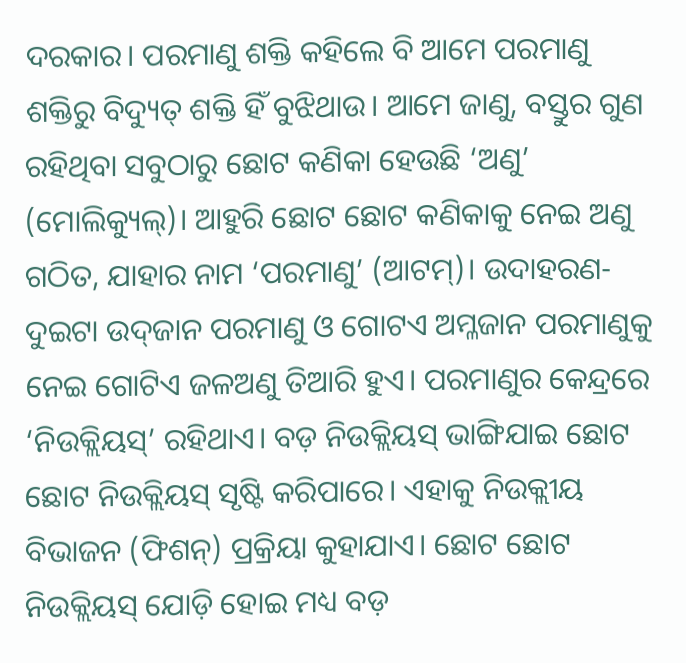ଦରକାର। ପରମାଣୁ ଶକ୍ତି କହିଲେ ବି ଆମେ ପରମାଣୁ ଶକ୍ତିରୁ ବିଦ୍ୟୁତ୍‌ ଶକ୍ତି ହିଁ ବୁଝିଥାଉ। ଆମେ ଜାଣୁ, ବସ୍ତୁର ଗୁଣ ରହିଥିବା ସବୁଠାରୁ ଛୋଟ କଣିକା ହେଉଛି ‘ଅଣୁ’ (ମୋଲିକ୍ୟୁଲ୍‌)। ଆହୁରି ଛୋଟ ଛୋଟ କଣିକାକୁ ନେଇ ଅଣୁ ଗଠିତ, ଯାହାର ନାମ ‘ପରମାଣୁ’ (ଆଟମ୍‌)। ଉଦାହରଣ- ଦୁଇଟା ଉଦ୍‌ଜାନ ପରମାଣୁ ଓ ଗୋଟଏ ଅମ୍ଳଜାନ ପରମାଣୁକୁ ନେଇ ଗୋଟିଏ ଜଳଅଣୁ ତିଆରି ହୁଏ। ପରମାଣୁର କେନ୍ଦ୍ରରେ ‘ନିଉକ୍ଲିୟସ୍‌’ ରହିଥାଏ। ବଡ଼ ନିଉକ୍ଲିୟସ୍‌ ଭାଙ୍ଗିଯାଇ ଛୋଟ ଛୋଟ ନିଉକ୍ଲିୟସ୍‌ ସୃଷ୍ଟି କରିପାରେ। ଏହାକୁ ନିଉକ୍ଲୀୟ ବିଭାଜନ (ଫିଶନ୍‌) ପ୍ରକ୍ରିୟା କୁହାଯାଏ। ଛୋଟ ଛୋଟ ନିଉକ୍ଲିୟସ୍‌ ଯୋଡ଼ି ହୋଇ ମଧ୍ୟ ବଡ଼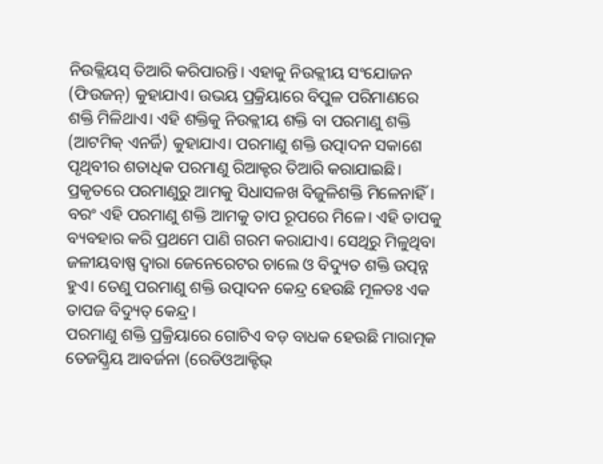ନିଉକ୍ଲିୟସ୍‌ ତିଆରି କରିପାରନ୍ତି। ଏହାକୁ ନିଉକ୍ଲୀୟ ସଂଯୋଜନ (ଫିଉଜନ୍‌) କୁହାଯାଏ। ଉଭୟ ପ୍ରକ୍ରିୟାରେ ବିପୁଳ ପରିମାଣରେ ଶକ୍ତି ମିଳିଥାଏ। ଏହି ଶକ୍ତିକୁ ନିଉକ୍ଲୀୟ ଶକ୍ତି ବା ପରମାଣୁ ଶକ୍ତି (ଆଟମିକ୍‌ ଏନର୍ଜି) କୁହାଯାଏ। ପରମାଣୁ ଶକ୍ତି ଉତ୍ପାଦନ ସକାଶେ ପୃଥିବୀର ଶତାଧିକ ପରମାଣୁ ରିଆକ୍ଟର ତିଆରି କରାଯାଇଛି। ପ୍ରକୃତରେ ପରମାଣୁରୁ ଆମକୁ ସିଧାସଳଖ ବିଜୁଳିଶକ୍ତି ମିଳେନାହିଁ। ବରଂ ଏହି ପରମାଣୁ ଶକ୍ତି ଆମକୁ ତାପ ରୂପରେ ମିଳେ। ଏହି ତାପକୁ ବ୍ୟବହାର କରି ପ୍ରଥମେ ପାଣି ଗରମ କରାଯାଏ। ସେଥିରୁ ମିଳୁଥିବା ଜଳୀୟବାଷ୍ପ ଦ୍ୱାରା ଜେନେରେଟର ଚାଲେ ଓ ବିଦ୍ୟୁତ ଶକ୍ତି ଉତ୍ପନ୍ନ ହୁଏ। ତେଣୁ ପରମାଣୁ ଶକ୍ତି ଉତ୍ପାଦନ କେନ୍ଦ୍ର ହେଉଛି ମୂଳତଃ ଏକ ତାପଜ ବିଦ୍ୟୁତ୍‌ କେନ୍ଦ୍ର।
ପରମାଣୁ ଶକ୍ତି ପ୍ରକ୍ରିୟାରେ ଗୋଟିଏ ବଡ଼ ବାଧକ ହେଉଛି ମାରାତ୍ମକ ତେଜସ୍କ୍ରିୟ ଆବର୍ଜନା (ରେଡିଓଆକ୍ଟିଭ୍‌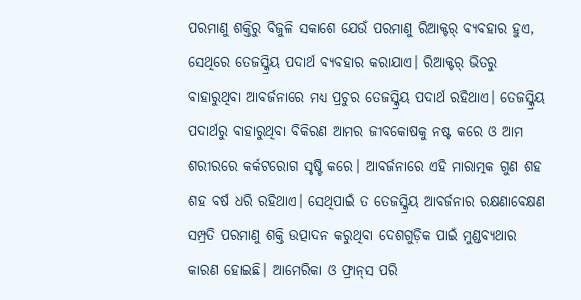ପରମାଣୁ ଶକ୍ତିରୁ ବିଜୁଳି ସକାଶେ ଯେଉଁ ପରମାଣୁ ରିଆକ୍ଟର୍‌ ବ୍ୟବହାର ହୁଏ, ସେଥିରେ ତେଜସ୍କ୍ରିୟ ପଦାର୍ଥ ବ୍ୟବହାର କରାଯାଏ। ରିଆକ୍ଟର୍‌ ଭିତରୁ ବାହାରୁଥିବା ଆବର୍ଜନାରେ ମଧ୍ୟ ପ୍ରଚୁର ତେଜସ୍କ୍ରିୟ ପଦାର୍ଥ ରହିଥାଏ। ତେଜସ୍କ୍ରିୟ ପଦାର୍ଥରୁ ବାହାରୁଥିବା ବିକିରଣ ଆମର ଜୀବକୋଷକୁ ନଷ୍ଟ କରେ ଓ ଆମ ଶରୀରରେ କର୍କଟରୋଗ ସୃଷ୍ଟି କରେ। ଆବର୍ଜନାରେ ଏହି ମାରାତ୍ମକ ଗୁଣ ଶହ ଶହ ବର୍ଷ ଧରି ରହିଥାଏ। ସେଥିପାଇଁ ତ ତେଜସ୍କ୍ରିୟ ଆବର୍ଜନାର ରକ୍ଷଣାବେକ୍ଷଣ ସମ୍ପ୍ରତି ପରମାଣୁ ଶକ୍ତି ଉତ୍ପାଦନ କରୁଥିବା ଦେଶଗୁଡ଼ିକ ପାଇଁ ମୁଣ୍ଡବ୍ୟଥାର କାରଣ ହୋଇଛି। ଆମେରିକା ଓ ଫ୍ରାନ୍‌ସ ପରି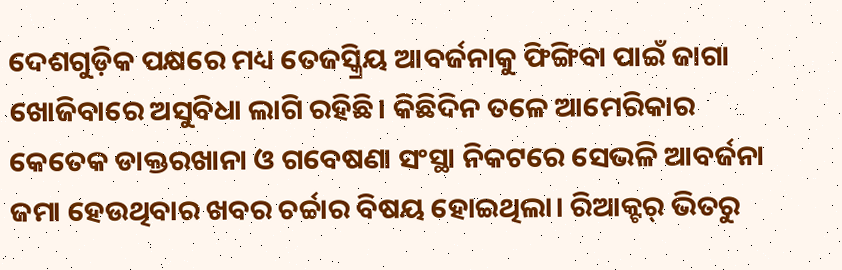ଦେଶଗୁଡ଼ିକ ପକ୍ଷରେ ମଧ୍ୟ ତେଜସ୍କ୍ରିୟ ଆବର୍ଜନାକୁ ଫିଙ୍ଗିବା ପାଇଁ ଜାଗା ଖୋଜିବାରେ ଅସୁବିଧା ଲାଗି ରହିଛି। କିଛିଦିନ ତଳେ ଆମେରିକାର କେତେକ ଡାକ୍ତରଖାନା ଓ ଗବେଷଣା ସଂସ୍ଥା ନିକଟରେ ସେଭଳି ଆବର୍ଜନା ଜମା ହେଉଥିବାର ଖବର ଚର୍ଚ୍ଚାର ବିଷୟ ହୋଇଥିଲା। ରିଆକ୍ଟର୍‌ ଭିତରୁ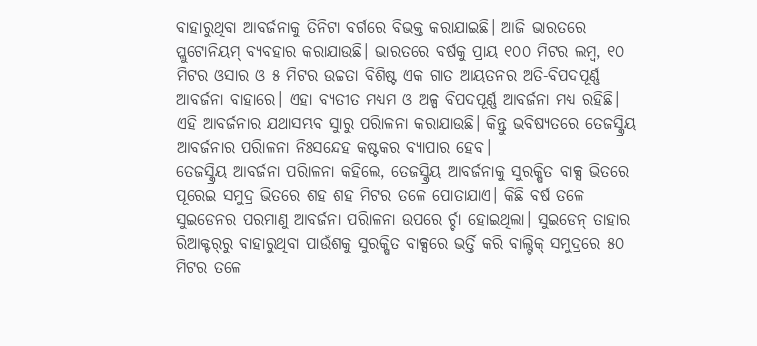ବାହାରୁଥିବା ଆବର୍ଜନାକୁ ତିନିଟା ବର୍ଗରେ ବିଭକ୍ତ କରାଯାଇଛି। ଆଜି ଭାରତରେ ପ୍ଲୁଟୋନିୟମ୍‌ ବ୍ୟବହାର କରାଯାଉଛି। ଭାରତରେ ବର୍ଷକୁ ପ୍ରାୟ ୧୦୦ ମିଟର ଲମ୍ବ, ୧୦ ମିଟର ଓସାର ଓ ୫ ମିଟର ଉଚ୍ଚତା ବିଶିଷ୍ଟ ଏକ ଗାତ ଆୟତନର ଅତି-ବିପଦପୂର୍ଣ୍ଣ ଆବର୍ଜନା ବାହାରେ। ଏହା ବ୍ୟତୀତ ମଧ୍ୟମ ଓ ଅଳ୍ପ ବିପଦପୂର୍ଣ୍ଣ ଆବର୍ଜନା ମଧ୍ୟ ରହିଛି। ଏହି ଆବର୍ଜନାର ଯଥାସମ୍ଭବ ସୁାରୁ ପରିାଳନା କରାଯାଉଛି। କିନ୍ତୁ ଭବିଷ୍ୟତରେ ତେଜସ୍କ୍ରିୟ ଆବର୍ଜନାର ପରିାଳନା ନିଃସନ୍ଦେହ କଷ୍ଟକର ବ୍ୟାପାର ହେବ।
ତେଜସ୍କ୍ରିୟ ଆବର୍ଜନା ପରିାଳନା କହିଲେ, ତେଜସ୍କ୍ରିୟ ଆବର୍ଜନାକୁ ସୁରକ୍ଷିତ ବାକ୍ସ ଭିତରେ ପୂରେଇ ସମୁଦ୍ର ଭିତରେ ଶହ ଶହ ମିଟର ତଳେ ପୋତାଯାଏ। କିଛି ବର୍ଷ ତଳେ ସୁଇଡେନର ପରମାଣୁ ଆବର୍ଜନା ପରିାଳନା ଉପରେ ର୍ଚ୍ଚା ହୋଇଥିଲା। ସୁଇଡେନ୍‌ ତାହାର ରିଆକ୍ଟର୍‌ରୁ ବାହାରୁଥିବା ପାଉଁଶକୁ ସୁରକ୍ଷିତ ବାକ୍ସରେ ଭର୍ତ୍ତି କରି ବାଲ୍ଟିକ୍‌ ସମୁଦ୍ରରେ ୫୦ ମିଟର ତଳେ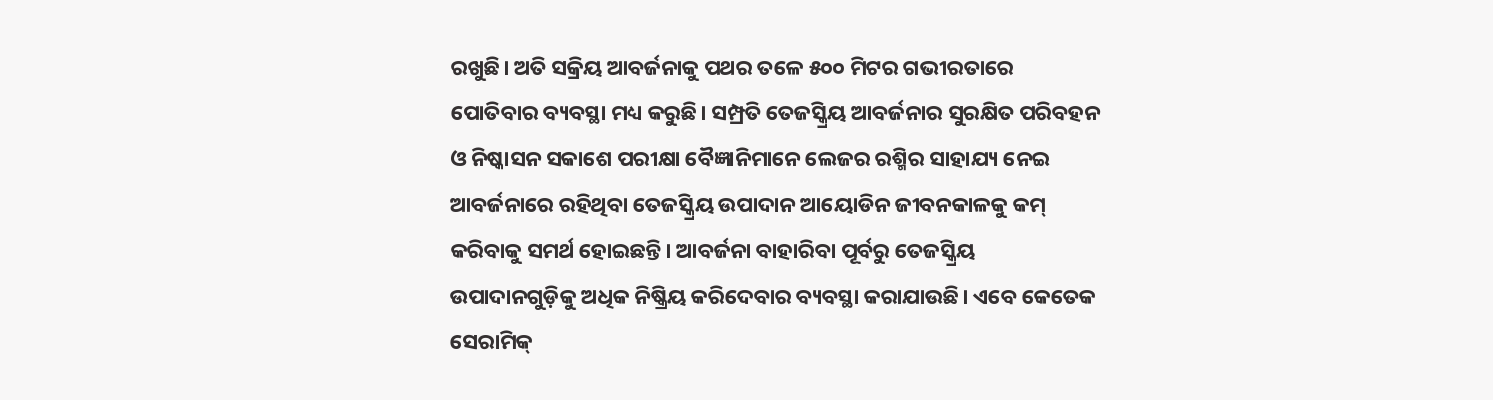ରଖୁଛି। ଅତି ସକ୍ରିୟ ଆବର୍ଜନାକୁ ପଥର ତଳେ ୫୦୦ ମିଟର ଗଭୀରତାରେ ପୋତିବାର ବ୍ୟବସ୍ଥା ମଧ୍ୟ କରୁଛି। ସମ୍ପ୍ରତି ତେଜସ୍କ୍ରିୟ ଆବର୍ଜନାର ସୁରକ୍ଷିତ ପରିବହନ ଓ ନିଷ୍କାସନ ସକାଶେ ପରୀକ୍ଷା ବୈଜ୍ଞାନିମାନେ ଲେଜର ରଶ୍ମିର ସାହାଯ୍ୟ ନେଇ ଆବର୍ଜନାରେ ରହିଥିବା ତେଜସ୍କ୍ରିୟ ଉପାଦାନ ଆୟୋଡିନ ଜୀବନକାଳକୁ କମ୍‌ କରିବାକୁ ସମର୍ଥ ହୋଇଛନ୍ତି। ଆବର୍ଜନା ବାହାରିବା ପୂର୍ବରୁ ତେଜସ୍କ୍ରିୟ ଉପାଦାନଗୁଡ଼ିକୁ ଅଧିକ ନିଷ୍କ୍ରିୟ କରିଦେବାର ବ୍ୟବସ୍ଥା କରାଯାଉଛି। ଏବେ କେତେକ ସେରାମିକ୍‌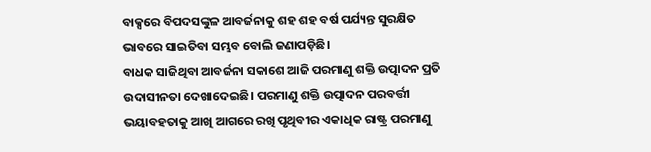ବାକ୍ସରେ ବିପଦସଙ୍କୁଳ ଆବର୍ଜନାକୁ ଶହ ଶହ ବର୍ଷ ପର୍ଯ୍ୟନ୍ତ ସୁରକ୍ଷିତ ଭାବରେ ସାଇତିବା ସମ୍ଭବ ବୋଲି ଜଣାପଡ଼ିଛି।
ବାଧକ ସାଜିଥିବା ଆବର୍ଜନା ସକାଶେ ଆଜି ପରମାଣୁ ଶକ୍ତି ଉତ୍ପାଦନ ପ୍ରତି ଉଦାସୀନତା ଦେଖାଦେଇଛି। ପରମାଣୁ ଶକ୍ତି ଉତ୍ପାଦନ ପରବର୍ତ୍ତୀ ଭୟାବହତାକୁ ଆଖି ଆଗରେ ରଖି ପୃଥିବୀର ଏକାଧିକ ରାଷ୍ଟ୍ର ପରମାଣୁ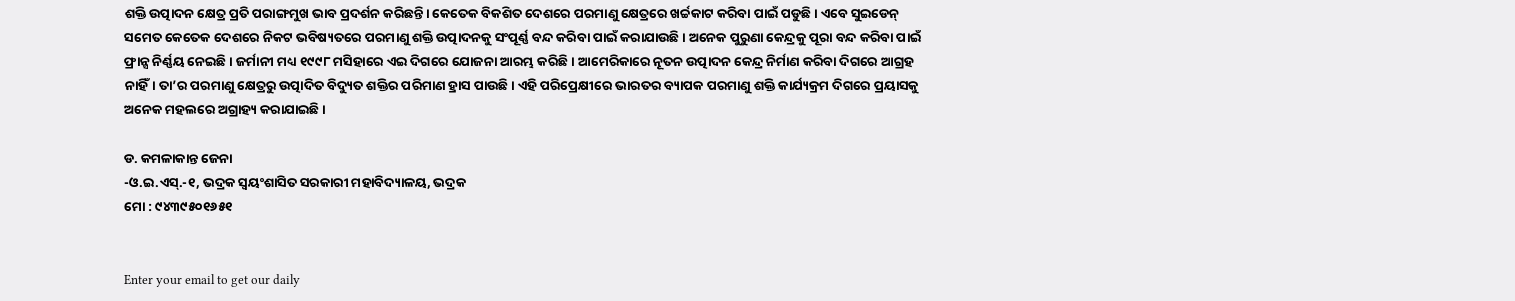ଶକ୍ତି ଉତ୍ପାଦନ କ୍ଷେତ୍ର ପ୍ରତି ପରାଙ୍ଗମୁଖ ଭାବ ପ୍ରଦର୍ଶନ କରିଛନ୍ତି। କେତେକ ବିକଶିତ ଦେଶରେ ପରମାଣୁ କ୍ଷେତ୍ରରେ ଖର୍ଚ୍ଚକାଟ କରିବା ପାଇଁ ପଡୁଛି। ଏବେ ସୁଇଡେନ୍‌ ସମେତ କେତେକ ଦେଶରେ ନିକଟ ଭବିଷ୍ୟତରେ ପରମାଣୁ ଶକ୍ତି ଉତ୍ପାଦନକୁ ସଂପୂର୍ଣ୍ଣ ବନ୍ଦ କରିବା ପାଇଁ କରାଯାଉଛି। ଅନେକ ପୁରୁଣା କେନ୍ଦ୍ରକୁ ପୂରା ବନ୍ଦ କରିବା ପାଇଁ ଫ୍ରାନ୍ସ ନିର୍ଣ୍ଣୟ ନେଇଛି। ଜର୍ମାନୀ ମଧ୍ୟ ୧୯୯୮ ମସିହାରେ ଏଇ ଦିଗରେ ଯୋଜନା ଆରମ୍ଭ କରିଛି। ଆମେରିକାରେ ନୂତନ ଉତ୍ପାଦନ କେନ୍ଦ୍ର ନିର୍ମାଣ କରିବା ଦିଗରେ ଆଗ୍ରହ ନାହିଁ। ତା’ର ପରମାଣୁ କ୍ଷେତ୍ରରୁ ଉତ୍ପାଦିତ ବିଦ୍ୟୁତ ଶକ୍ତିର ପରିମାଣ ହ୍ରାସ ପାଉଛି। ଏହି ପରିପ୍ରେକ୍ଷୀରେ ଭାରତର ବ୍ୟାପକ ପରମାଣୁ ଶକ୍ତି କାର୍ଯ୍ୟକ୍ରମ ଦିଗରେ ପ୍ରୟାସକୁ ଅନେକ ମହଲରେ ଅଗ୍ରାହ୍ୟ କରାଯାଇଛି।

ଡ. କମଳାକାନ୍ତ ଜେନା
-ଓ.ଇ.ଏସ୍‌.-୧, ଭଦ୍ରକ ସ୍ବୟଂଶାସିତ ସରକାରୀ ମହାବିଦ୍ୟାଳୟ, ଭଦ୍ରକ
ମୋ : ୯୪୩୯୫୦୧୬୫୧


Enter your email to get our daily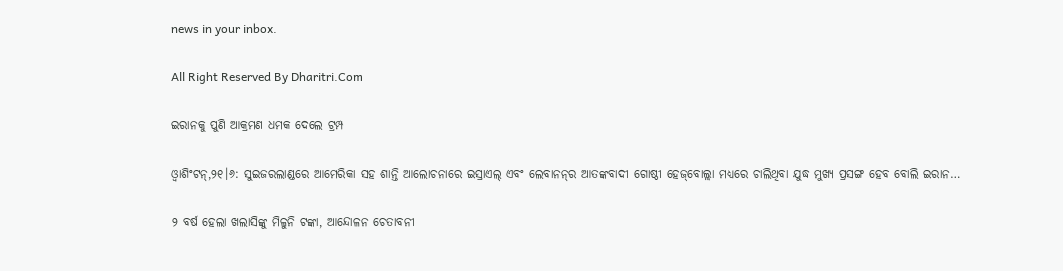news in your inbox.

All Right Reserved By Dharitri.Com

ଇରାନକୁ ପୁଣି ଆକ୍ରମଣ ଧମକ ଦେଲେ ଟ୍ରମ୍ପ

ଓ୍ବାଶିଂଟନ୍‌,୨୧।୬: ସୁଇଜରଲାଣ୍ଡରେ ଆମେରିକା ସହ ଶାନ୍ତି ଆଲୋଚନାରେ ଇସ୍ରାଏଲ୍‌ ଏବଂ ଲେବାନନ୍‌ର ଆତଙ୍କବାଦୀ ଗୋଷ୍ଠୀ ହେଜ୍‌ବୋଲ୍ଲା ମଧ୍ୟରେ ଚାଲିଥିବା ଯୁଦ୍ଧ ମୁଖ୍ୟ ପ୍ରସଙ୍ଗ ହେବ ବୋଲି ଇରାନ…

୨ ବର୍ଷ ହେଲା ଖଲାସିଙ୍କୁ ମିଳୁନି ଟଙ୍କା, ଆନ୍ଦୋଳନ ଚେତାବନୀ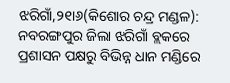ଝରିଗାଁ,୨୧ା୬(କିଶୋର ଚନ୍ଦ୍ର ମଣ୍ଡଳ): ନବରଙ୍ଗପୁର ଜିଲା ଝରିଗାଁ ବ୍ଲକରେ ପ୍ରଶାସନ ପକ୍ଷରୁ ବିଭିନ୍ନ ଧାନ ମଣ୍ଡିରେ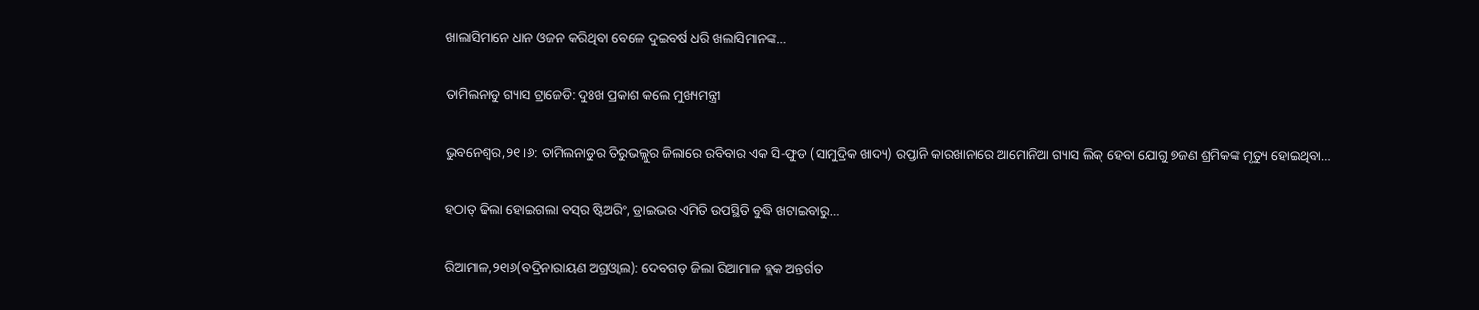ଖାଲାସିମାନେ ଧାନ ଓଜନ କରିଥିବା ବେଳେ ଦୁଇବର୍ଷ ଧରି ଖଲାସିମାନଙ୍କ…

ତାମିଲନାଡୁ ଗ୍ୟାସ ଟ୍ରାଜେଡି: ଦୁଃଖ ପ୍ରକାଶ କଲେ ମୁଖ୍ୟମନ୍ତ୍ରୀ

ଭୁବନେଶ୍ୱର,୨୧।୬: ତାମିଲନାଡୁର ତିରୁଭଲ୍ଲୁର ଜିଲାରେ ରବିବାର ଏକ ସି-ଫୁଡ (ସାମୁଦ୍ରିକ ଖାଦ୍ୟ) ରପ୍ତାନି କାରଖାନାରେ ଆମୋନିଆ ଗ୍ୟାସ ଲିକ୍‌ ହେବା ଯୋଗୁ ୭ଜଣ ଶ୍ରମିକଙ୍କ ମୃତ୍ୟୁ ହୋଇଥିବା…

ହଠାତ୍‌ ଢିଲା ହୋଇଗଲା ବସ୍‌ର ଷ୍ଟିଅରିଂ, ଡ୍ରାଇଭର ଏମିତି ଉପସ୍ଥିତି ବୁଦ୍ଧି ଖଟାଇବାରୁ…

ରିଆମାଳ,୨୧ା୬(ବଦ୍ରିନାରାୟଣ ଅଗ୍ରଓ୍ବାଲ): ଦେବଗଡ଼ ଜିଲା ରିଆମାଳ ବ୍ଲକ ଅନ୍ତର୍ଗତ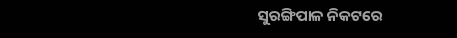ସୁରଙ୍ଗିପାଳ ନିକଟରେ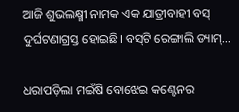ଆଜି ଶୁଭଲକ୍ଷ୍ମୀ ନାମକ ଏକ ଯାତ୍ରୀବାହୀ ବସ୍‌ ଦୁର୍ଘଟଣାଗ୍ରସ୍ତ ହୋଇଛି। ବସ୍‌ଟି ରେଙ୍ଗାଲି ଡ୍ୟାମ୍‌…

ଧରାପଡ଼ିଲା ମଇଁଷି ବୋଝେଇ କଣ୍ଟେନର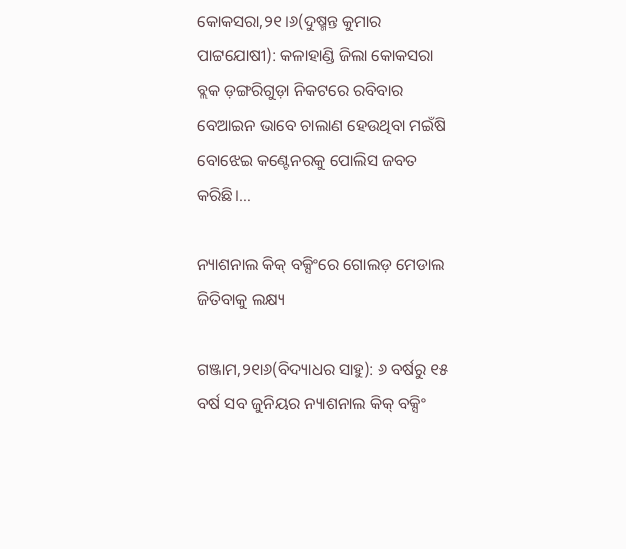କୋକସରା,୨୧।୬(ଦୁଷ୍ମନ୍ତ କୁମାର ପାଟ୍ଟଯୋଷୀ): କଳାହାଣ୍ଡି ଜିଲା କୋକସରା ବ୍ଲକ ଡ଼ଙ୍ଗରିଗୁଡ଼ା ନିକଟରେ ରବିବାର ବେଆଇନ ଭାବେ ଚାଲାଣ ହେଉଥିବା ମଇଁଷି ବୋଝେଇ କଣ୍ଟେନରକୁ ପୋଲିସ ଜବତ କରିଛି।…

ନ୍ୟାଶନାଲ କିକ୍‌ ବକ୍ସିଂରେ ଗୋଲଡ଼ ମେଡାଲ ଜିତିବାକୁ ଲକ୍ଷ୍ୟ

ଗଞ୍ଜାମ,୨୧ା୬(ବିଦ୍ୟାଧର ସାହୁ): ୬ ବର୍ଷରୁ ୧୫ ବର୍ଷ ସବ ଜୁନିୟର ନ୍ୟାଶନାଲ କିକ୍‌ ବକ୍ସିଂ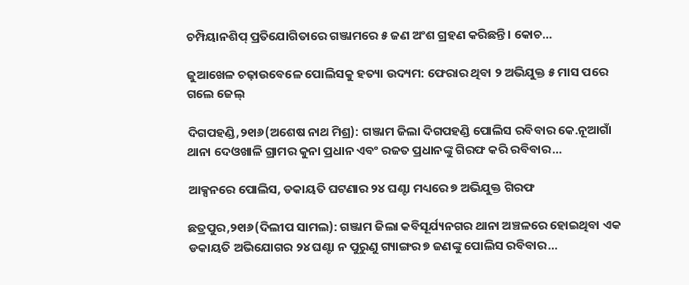ଚମ୍ପିୟାନଶିପ୍‌ ପ୍ରତିଯୋଗିତାରେ ଗଞ୍ଜାମରେ ୫ ଜଣ ଅଂଶ ଗ୍ରହଣ କରିଛନ୍ତି। କୋଚ…

ଜୁଆଖେଳ ଚଢ଼ାଉବେଳେ ପୋଲିସକୁ ହତ୍ୟା ଉଦ୍ୟମ: ଫେରାର ଥିବା ୨ ଅଭିଯୁକ୍ତ ୫ ମାସ ପରେ ଗଲେ ଜେଲ୍‌

ଦିଗପହଣ୍ଡି,୨୧ା୬(ଅଶେଷ ନାଥ ମିଶ୍ର): ଗଞ୍ଜାମ ଜିଲା ଦିଗପହଣ୍ଡି ପୋଲିସ ରବିବାର କେ.ନୂଆଗାଁ ଥାନା ଦେଓଖାଳି ଗ୍ରାମର କୁନା ପ୍ରଧାନ ଏବଂ ରଜତ ପ୍ରଧାନଙ୍କୁ ଗିରଫ କରି ରବିବାର…

ଆକ୍ସନରେ ପୋଲିସ, ଡକାୟତି ଘଟଣାର ୨୪ ଘଣ୍ଟା ମଧ୍ୟରେ ୭ ଅଭିଯୁକ୍ତ ଗିରଫ

ଛତ୍ରପୁର,୨୧ା୬(ଦିଲୀପ ସାମଲ): ଗଞ୍ଜାମ ଜିଲା କବିସୂର୍ଯ୍ୟନଗର ଥାନା ଅଞ୍ଚଳରେ ହୋଇଥିବା ଏକ ଡକାୟତି ଅଭିଯୋଗର ୨୪ ଘଣ୍ଟା ନ ପୁରୁଣୁ ଗ୍ୟାଙ୍ଗର ୭ ଜଣଙ୍କୁ ପୋଲିସ ରବିବାର…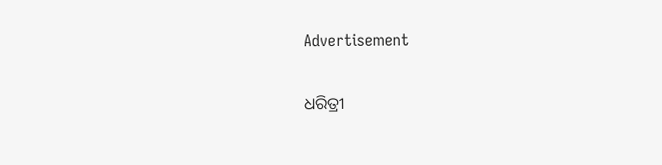Advertisement

ଧରିତ୍ରୀ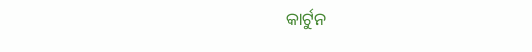କାର୍ଟୁନ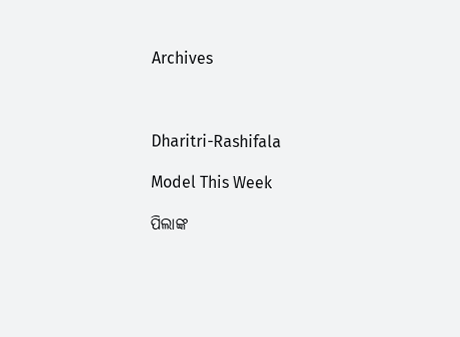Archives



Dharitri-Rashifala

Model This Week

ପିଲାଙ୍କ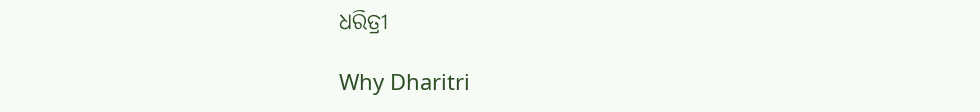ଧରିତ୍ରୀ

Why Dharitri